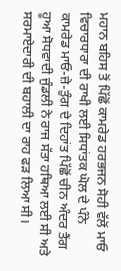ਮਹਾਨ ਬਹਿਸ ਤੋਂ ਪਿੱਛੋਂ ਕਾਮਰੇਡ ਹਰਭਜਨ ਸੋਹੀ ਵੱਲੋਂ ਮਾਓ ਵਿਚਾਰਧਾਰਾ ਦੀ ਰਾਖੀ ਲਈ ਸਿਧਾਂਤਕ ਘੋਲ ਦੇ ਪੰਨੇ
ਕਾਮਰੇਡ ਮਾਓ-ਜ਼ੇ-ਤੁੰਗ ਦੇ ਦਿਹਾਂਤ ਪਿੱਛੋਂ ਚੀਨ ਅੰਦਰ ਤੈਂਗ ਹੂਆ ਸੋਧਵਾਦੀ ਜੁੰਡਲੀ ਨੇ ਰਾਜ ਸੱਤਾ ਹਥਿਆ ਲਈ ਸੀ ਅਤੇ ਸਰਮਾਏਦਾਰੀ ਦੀ ਬਹਾਲੀ ਦਾ ਰਾਹ ਫੜ ਲਿਆ ਸੀ।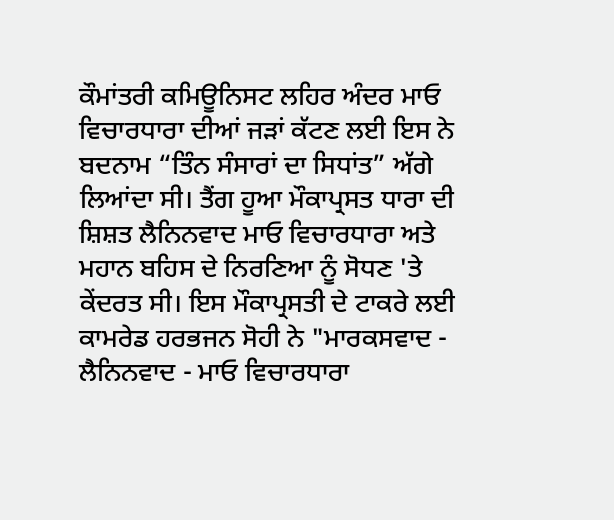ਕੌਮਾਂਤਰੀ ਕਮਿਊਨਿਸਟ ਲਹਿਰ ਅੰਦਰ ਮਾਓ ਵਿਚਾਰਧਾਰਾ ਦੀਆਂ ਜੜਾਂ ਕੱਟਣ ਲਈ ਇਸ ਨੇ ਬਦਨਾਮ “ਤਿੰਨ ਸੰਸਾਰਾਂ ਦਾ ਸਿਧਾਂਤ” ਅੱਗੇ ਲਿਆਂਦਾ ਸੀ। ਤੈਂਗ ਹੂਆ ਮੌਕਾਪ੍ਰਸਤ ਧਾਰਾ ਦੀ ਸ਼ਿਸ਼ਤ ਲੈਨਿਨਵਾਦ ਮਾਓ ਵਿਚਾਰਧਾਰਾ ਅਤੇ ਮਹਾਨ ਬਹਿਸ ਦੇ ਨਿਰਣਿਆ ਨੂੰ ਸੋਧਣ 'ਤੇ ਕੇਂਦਰਤ ਸੀ। ਇਸ ਮੌਕਾਪ੍ਰਸਤੀ ਦੇ ਟਾਕਰੇ ਲਈ ਕਾਮਰੇਡ ਹਰਭਜਨ ਸੋਹੀ ਨੇ "ਮਾਰਕਸਵਾਦ - ਲੈਨਿਨਵਾਦ - ਮਾਓ ਵਿਚਾਰਧਾਰਾ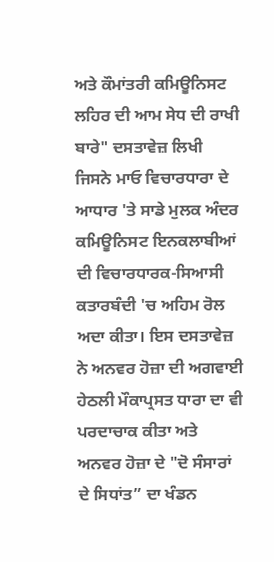ਅਤੇ ਕੌਮਾਂਤਰੀ ਕਮਿਊਨਿਸਟ ਲਹਿਰ ਦੀ ਆਮ ਸੇਧ ਦੀ ਰਾਖੀ ਬਾਰੇ" ਦਸਤਾਵੇਜ਼ ਲਿਖੀ ਜਿਸਨੇ ਮਾਓ ਵਿਚਾਰਧਾਰਾ ਦੇ ਆਧਾਰ 'ਤੇ ਸਾਡੇ ਮੁਲਕ ਅੰਦਰ ਕਮਿਊਨਿਸਟ ਇਨਕਲਾਬੀਆਂ ਦੀ ਵਿਚਾਰਧਾਰਕ-ਸਿਆਸੀ ਕਤਾਰਬੰਦੀ 'ਚ ਅਹਿਮ ਰੋਲ ਅਦਾ ਕੀਤਾ। ਇਸ ਦਸਤਾਵੇਜ਼ ਨੇ ਅਨਵਰ ਹੋਜ਼ਾ ਦੀ ਅਗਵਾਈ ਹੇਠਲੀ ਮੌਕਾਪ੍ਰਸਤ ਧਾਰਾ ਦਾ ਵੀ ਪਰਦਾਚਾਕ ਕੀਤਾ ਅਤੇ ਅਨਵਰ ਹੋਜ਼ਾ ਦੇ "ਦੋ ਸੰਸਾਰਾਂ ਦੇ ਸਿਧਾਂਤ” ਦਾ ਖੰਡਨ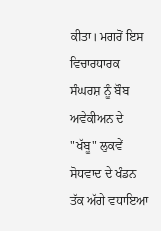ਕੀਤਾ। ਮਗਰੋਂ ਇਸ ਵਿਚਾਰਧਾਰਕ ਸੰਘਰਸ਼ ਨੂੰ ਬੌਬ ਅਵੇਕੀਅਨ ਦੇ "ਖੱਬੂ" ਲੁਕਵੇਂ ਸੋਧਵਾਦ ਦੇ ਖੰਡਨ ਤੱਕ ਅੱਗੇ ਵਧਾਇਆ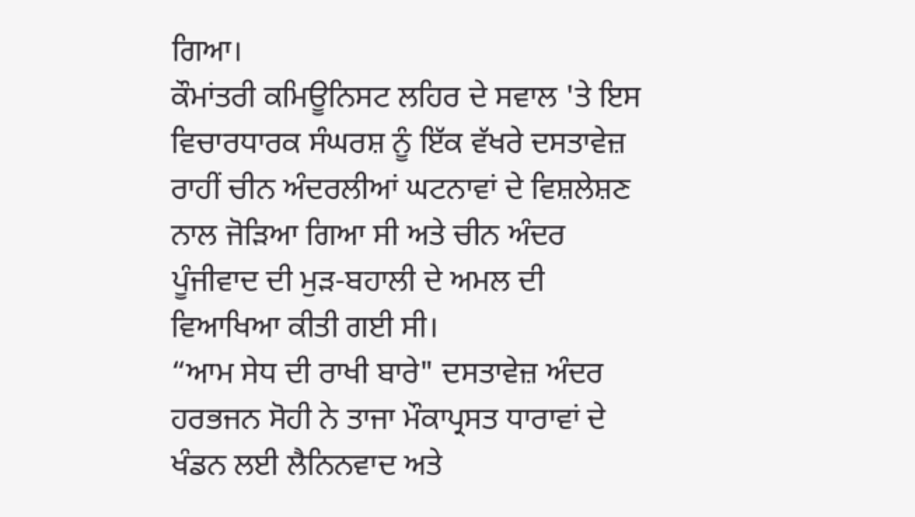ਗਿਆ।
ਕੌਮਾਂਤਰੀ ਕਮਿਊਨਿਸਟ ਲਹਿਰ ਦੇ ਸਵਾਲ 'ਤੇ ਇਸ ਵਿਚਾਰਧਾਰਕ ਸੰਘਰਸ਼ ਨੂੰ ਇੱਕ ਵੱਖਰੇ ਦਸਤਾਵੇਜ਼ ਰਾਹੀਂ ਚੀਨ ਅੰਦਰਲੀਆਂ ਘਟਨਾਵਾਂ ਦੇ ਵਿਸ਼ਲੇਸ਼ਣ ਨਾਲ ਜੋੜਿਆ ਗਿਆ ਸੀ ਅਤੇ ਚੀਨ ਅੰਦਰ ਪੂੰਜੀਵਾਦ ਦੀ ਮੁੜ-ਬਹਾਲੀ ਦੇ ਅਮਲ ਦੀ ਵਿਆਖਿਆ ਕੀਤੀ ਗਈ ਸੀ।
“ਆਮ ਸੇਧ ਦੀ ਰਾਖੀ ਬਾਰੇ" ਦਸਤਾਵੇਜ਼ ਅੰਦਰ ਹਰਭਜਨ ਸੋਹੀ ਨੇ ਤਾਜਾ ਮੌਕਾਪ੍ਰਸਤ ਧਾਰਾਵਾਂ ਦੇ ਖੰਡਨ ਲਈ ਲੈਨਿਨਵਾਦ ਅਤੇ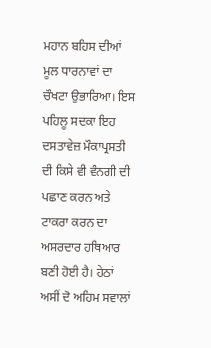ਮਹਾਨ ਬਹਿਸ ਦੀਆਂ ਮੂਲ ਧਾਰਨਾਵਾਂ ਦਾ ਚੌਖਟਾ ਉਭਾਰਿਆ। ਇਸ ਪਹਿਲੂ ਸਦਕਾ ਇਹ ਦਸਤਾਵੇਜ਼ ਮੌਕਾਪ੍ਰਸਤੀ ਦੀ ਕਿਸੇ ਵੀ ਵੰਨਗੀ ਦੀ ਪਛਾਣ ਕਰਨ ਅਤੇ ਟਾਕਰਾ ਕਰਨ ਦਾ ਅਸਰਦਾਰ ਹਥਿਆਰ ਬਣੀ ਹੋਈ ਹੈ। ਹੇਠਾਂ ਅਸੀਂ ਦੋ ਅਹਿਮ ਸਵਾਲਾਂ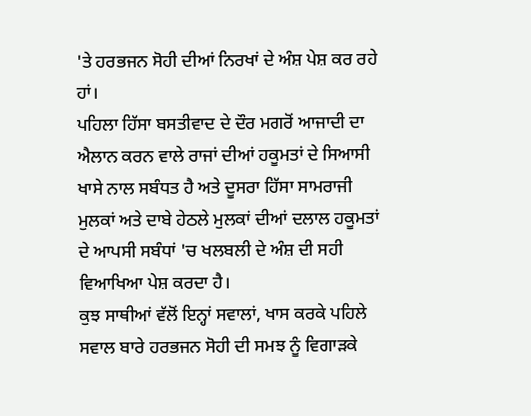'ਤੇ ਹਰਭਜਨ ਸੋਹੀ ਦੀਆਂ ਨਿਰਖਾਂ ਦੇ ਅੰਸ਼ ਪੇਸ਼ ਕਰ ਰਹੇ ਹਾਂ।
ਪਹਿਲਾ ਹਿੱਸਾ ਬਸਤੀਵਾਦ ਦੇ ਦੌਰ ਮਗਰੋਂ ਆਜਾਦੀ ਦਾ ਐਲਾਨ ਕਰਨ ਵਾਲੇ ਰਾਜਾਂ ਦੀਆਂ ਹਕੂਮਤਾਂ ਦੇ ਸਿਆਸੀ ਖਾਸੇ ਨਾਲ ਸਬੰਧਤ ਹੈ ਅਤੇ ਦੂਸਰਾ ਹਿੱਸਾ ਸਾਮਰਾਜੀ ਮੁਲਕਾਂ ਅਤੇ ਦਾਬੇ ਹੇਠਲੇ ਮੁਲਕਾਂ ਦੀਆਂ ਦਲਾਲ ਹਕੂਮਤਾਂ ਦੇ ਆਪਸੀ ਸਬੰਧਾਂ 'ਚ ਖਲਬਲੀ ਦੇ ਅੰਸ਼ ਦੀ ਸਹੀ ਵਿਆਖਿਆ ਪੇਸ਼ ਕਰਦਾ ਹੈ।
ਕੁਝ ਸਾਥੀਆਂ ਵੱਲੋਂ ਇਨ੍ਹਾਂ ਸਵਾਲਾਂ, ਖਾਸ ਕਰਕੇ ਪਹਿਲੇ ਸਵਾਲ ਬਾਰੇ ਹਰਭਜਨ ਸੋਹੀ ਦੀ ਸਮਝ ਨੂੰ ਵਿਗਾੜਕੇ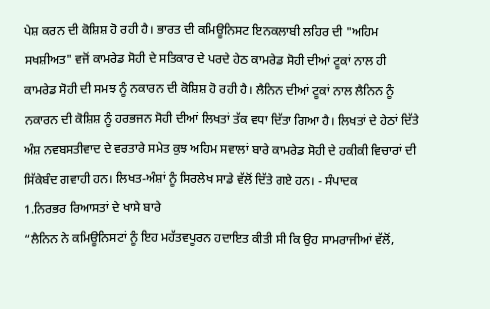ਪੇਸ਼ ਕਰਨ ਦੀ ਕੋਸ਼ਿਸ਼ ਹੋ ਰਹੀ ਹੈ। ਭਾਰਤ ਦੀ ਕਮਿਊਨਿਸਟ ਇਨਕਲਾਬੀ ਲਹਿਰ ਦੀ "ਅਹਿਮ ਸਖਸ਼ੀਅਤ" ਵਜੋਂ ਕਾਮਰੇਡ ਸੋਹੀ ਦੇ ਸਤਿਕਾਰ ਦੇ ਪਰਦੇ ਹੇਠ ਕਾਮਰੇਡ ਸੋਹੀ ਦੀਆਂ ਟੂਕਾਂ ਨਾਲ ਹੀ ਕਾਮਰੇਡ ਸੋਹੀ ਦੀ ਸਮਝ ਨੂੰ ਨਕਾਰਨ ਦੀ ਕੋਸ਼ਿਸ਼ ਹੋ ਰਹੀ ਹੈ। ਲੈਨਿਨ ਦੀਆਂ ਟੂਕਾਂ ਨਾਲ ਲੈਨਿਨ ਨੂੰ ਨਕਾਰਨ ਦੀ ਕੋਸ਼ਿਸ਼ ਨੂੰ ਹਰਭਜਨ ਸੋਹੀ ਦੀਆਂ ਲਿਖਤਾਂ ਤੱਕ ਵਧਾ ਦਿੱਤਾ ਗਿਆ ਹੈ। ਲਿਖਤਾਂ ਦੇ ਹੇਠਾਂ ਦਿੱਤੇ ਅੰਸ਼ ਨਵਬਸਤੀਵਾਦ ਦੇ ਵਰਤਾਰੇ ਸਮੇਤ ਕੁਝ ਅਹਿਮ ਸਵਾਲਾਂ ਬਾਰੇ ਕਾਮਰੇਡ ਸੋਹੀ ਦੇ ਹਕੀਕੀ ਵਿਚਾਰਾਂ ਦੀ ਸਿੱਕੇਬੰਦ ਗਵਾਹੀ ਹਨ। ਲਿਖਤ-ਅੰਸ਼ਾਂ ਨੂੰ ਸਿਰਲੇਖ ਸਾਡੇ ਵੱਲੋਂ ਦਿੱਤੇ ਗਏ ਹਨ। - ਸੰਪਾਦਕ
1.ਨਿਰਭਰ ਰਿਆਸਤਾਂ ਦੇ ਖਾਸੇ ਬਾਰੇ
“ਲੈਨਿਨ ਨੇ ਕਮਿਊਨਿਸਟਾਂ ਨੂੰ ਇਹ ਮਹੱਤਵਪੂਰਨ ਹਦਾਇਤ ਕੀਤੀ ਸੀ ਕਿ ਉਹ ਸਾਮਰਾਜੀਆਂ ਵੱਲੋਂ,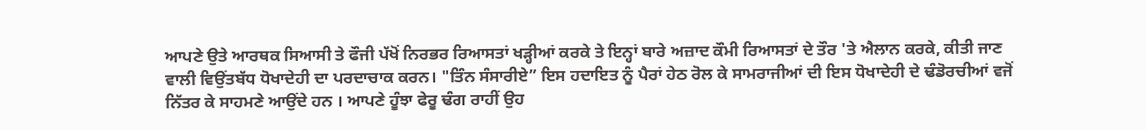ਆਪਣੇ ਉਤੇ ਆਰਥਕ ਸਿਆਸੀ ਤੇ ਫੌਜੀ ਪੱਖੋਂ ਨਿਰਭਰ ਰਿਆਸਤਾਂ ਖੜ੍ਹੀਆਂ ਕਰਕੇ ਤੇ ਇਨ੍ਹਾਂ ਬਾਰੇ ਅਜ਼ਾਦ ਕੌਮੀ ਰਿਆਸਤਾਂ ਦੇ ਤੌਰ 'ਤੇ ਐਲਾਨ ਕਰਕੇ, ਕੀਤੀ ਜਾਣ ਵਾਲੀ ਵਿਉਂਤਬੱਧ ਧੋਖਾਦੇਹੀ ਦਾ ਪਰਦਾਚਾਕ ਕਰਨ। "ਤਿੰਨ ਸੰਸਾਰੀਏ” ਇਸ ਹਦਾਇਤ ਨੂੰ ਪੈਰਾਂ ਹੇਠ ਰੋਲ ਕੇ ਸਾਮਰਾਜੀਆਂ ਦੀ ਇਸ ਧੋਖਾਦੇਹੀ ਦੇ ਢੰਡੋਰਚੀਆਂ ਵਜੋਂ ਨਿੱਤਰ ਕੇ ਸਾਹਮਣੇ ਆਉਂਦੇ ਹਨ । ਆਪਣੇ ਹੂੰਝਾ ਫੇਰੂ ਢੰਗ ਰਾਹੀਂ ਉਹ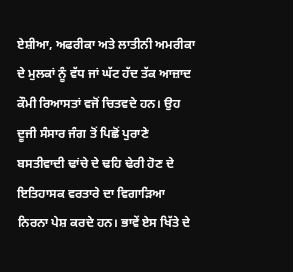ਏਸ਼ੀਆ, ਅਫਰੀਕਾ ਅਤੇ ਲਾਤੀਨੀ ਅਮਰੀਕਾ ਦੇ ਮੁਲਕਾਂ ਨੂੰ ਵੱਧ ਜਾਂ ਘੱਟ ਹੱਦ ਤੱਕ ਆਜ਼ਾਦ ਕੌਮੀ ਰਿਆਸਤਾਂ ਵਜੋਂ ਚਿਤਵਦੇ ਹਨ। ਉਹ ਦੂਜੀ ਸੰਸਾਰ ਜੰਗ ਤੋਂ ਪਿਛੋਂ ਪੁਰਾਣੇ ਬਸਤੀਵਾਦੀ ਢਾਂਚੇ ਦੇ ਢਹਿ ਢੇਰੀ ਹੋਣ ਦੇ ਇਤਿਹਾਸਕ ਵਰਤਾਰੇ ਦਾ ਵਿਗਾੜਿਆ ਨਿਰਨਾ ਪੇਸ਼ ਕਰਦੇ ਹਨ। ਭਾਵੇਂ ਏਸ ਖਿੱਤੇ ਦੇ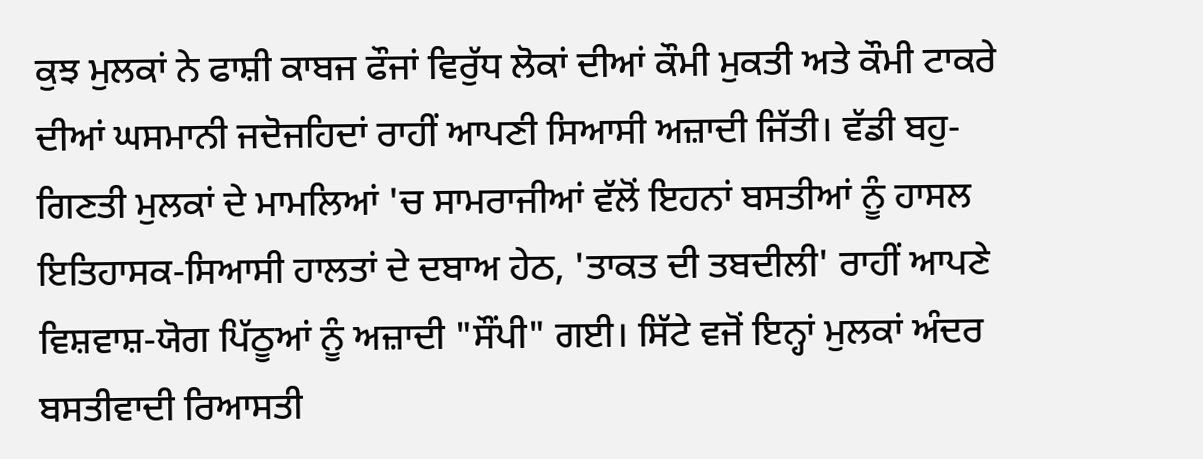ਕੁਝ ਮੁਲਕਾਂ ਨੇ ਫਾਸ਼ੀ ਕਾਬਜ ਫੌਜਾਂ ਵਿਰੁੱਧ ਲੋਕਾਂ ਦੀਆਂ ਕੌਮੀ ਮੁਕਤੀ ਅਤੇ ਕੌਮੀ ਟਾਕਰੇ ਦੀਆਂ ਘਸਮਾਨੀ ਜਦੋਜਹਿਦਾਂ ਰਾਹੀਂ ਆਪਣੀ ਸਿਆਸੀ ਅਜ਼ਾਦੀ ਜਿੱਤੀ। ਵੱਡੀ ਬਹੁ-ਗਿਣਤੀ ਮੁਲਕਾਂ ਦੇ ਮਾਮਲਿਆਂ 'ਚ ਸਾਮਰਾਜੀਆਂ ਵੱਲੋਂ ਇਹਨਾਂ ਬਸਤੀਆਂ ਨੂੰ ਹਾਸਲ ਇਤਿਹਾਸਕ-ਸਿਆਸੀ ਹਾਲਤਾਂ ਦੇ ਦਬਾਅ ਹੇਠ, 'ਤਾਕਤ ਦੀ ਤਬਦੀਲੀ' ਰਾਹੀਂ ਆਪਣੇ ਵਿਸ਼ਵਾਸ਼-ਯੋਗ ਪਿੱਠੂਆਂ ਨੂੰ ਅਜ਼ਾਦੀ "ਸੌਂਪੀ" ਗਈ। ਸਿੱਟੇ ਵਜੋਂ ਇਨ੍ਹਾਂ ਮੁਲਕਾਂ ਅੰਦਰ ਬਸਤੀਵਾਦੀ ਰਿਆਸਤੀ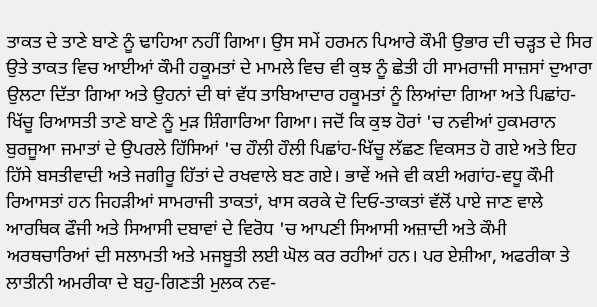ਤਾਕਤ ਦੇ ਤਾਣੇ ਬਾਣੇ ਨੂੰ ਢਾਹਿਆ ਨਹੀਂ ਗਿਆ। ਉਸ ਸਮੇਂ ਹਰਮਨ ਪਿਆਰੇ ਕੌਮੀ ਉਭਾਰ ਦੀ ਚੜ੍ਹਤ ਦੇ ਸਿਰ ਉਤੇ ਤਾਕਤ ਵਿਚ ਆਈਆਂ ਕੌਮੀ ਹਕੂਮਤਾਂ ਦੇ ਮਾਮਲੇ ਵਿਚ ਵੀ ਕੁਝ ਨੂੰ ਛੇਤੀ ਹੀ ਸਾਮਰਾਜੀ ਸਾਜ਼ਸਾਂ ਦੁਆਰਾ ਉਲਟਾ ਦਿੱਤਾ ਗਿਆ ਅਤੇ ਉਹਨਾਂ ਦੀ ਥਾਂ ਵੱਧ ਤਾਬਿਆਦਾਰ ਹਕੂਮਤਾਂ ਨੂੰ ਲਿਆਂਦਾ ਗਿਆ ਅਤੇ ਪਿਛਾਂਹ-ਖਿੱਚੂ ਰਿਆਸਤੀ ਤਾਣੇ ਬਾਣੇ ਨੂੰ ਮੁੜ ਸ਼ਿੰਗਾਰਿਆ ਗਿਆ। ਜਦੋਂ ਕਿ ਕੁਝ ਹੋਰਾਂ 'ਚ ਨਵੀਆਂ ਹੁਕਮਰਾਨ ਬੁਰਜੂਆ ਜਮਾਤਾਂ ਦੇ ਉਪਰਲੇ ਹਿੱਸਿਆਂ 'ਚ ਹੌਲੀ ਹੌਲੀ ਪਿਛਾਂਹ-ਖਿੱਚੂ ਲੱਛਣ ਵਿਕਸਤ ਹੋ ਗਏ ਅਤੇ ਇਹ ਹਿੱਸੇ ਬਸਤੀਵਾਦੀ ਅਤੇ ਜਗੀਰੂ ਹਿੱਤਾਂ ਦੇ ਰਖਵਾਲੇ ਬਣ ਗਏ। ਭਾਵੇਂ ਅਜੇ ਵੀ ਕਈ ਅਗਾਂਹ-ਵਧੂ ਕੌਮੀ ਰਿਆਸਤਾਂ ਹਨ ਜਿਹੜੀਆਂ ਸਾਮਰਾਜੀ ਤਾਕਤਾਂ, ਖਾਸ ਕਰਕੇ ਦੋ ਦਿਓ-ਤਾਕਤਾਂ ਵੱਲੋਂ ਪਾਏ ਜਾਣ ਵਾਲੇ ਆਰਥਿਕ ਫੌਜੀ ਅਤੇ ਸਿਆਸੀ ਦਬਾਵਾਂ ਦੇ ਵਿਰੋਧ 'ਚ ਆਪਣੀ ਸਿਆਸੀ ਅਜ਼ਾਦੀ ਅਤੇ ਕੌਮੀ ਅਰਥਚਾਰਿਆਂ ਦੀ ਸਲਾਮਤੀ ਅਤੇ ਮਜਬੂਤੀ ਲਈ ਘੋਲ ਕਰ ਰਹੀਆਂ ਹਨ। ਪਰ ਏਸ਼ੀਆ, ਅਫਰੀਕਾ ਤੇ ਲਾਤੀਨੀ ਅਮਰੀਕਾ ਦੇ ਬਹੁ-ਗਿਣਤੀ ਮੁਲਕ ਨਵ-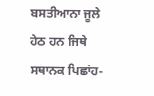ਬਸਤੀਆਨਾ ਜੂਲੇ ਹੇਠ ਹਨ ਜਿਥੇ ਸਥਾਨਕ ਪਿਛਾਂਹ-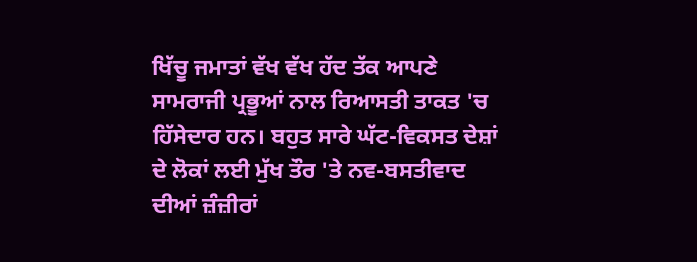ਖਿੱਚੂ ਜਮਾਤਾਂ ਵੱਖ ਵੱਖ ਹੱਦ ਤੱਕ ਆਪਣੇ ਸਾਮਰਾਜੀ ਪ੍ਰਭੂਆਂ ਨਾਲ ਰਿਆਸਤੀ ਤਾਕਤ 'ਚ ਹਿੱਸੇਦਾਰ ਹਨ। ਬਹੁਤ ਸਾਰੇ ਘੱਟ-ਵਿਕਸਤ ਦੇਸ਼ਾਂ ਦੇ ਲੋਕਾਂ ਲਈ ਮੁੱਖ ਤੌਰ 'ਤੇ ਨਵ-ਬਸਤੀਵਾਦ ਦੀਆਂ ਜ਼ੰਜ਼ੀਰਾਂ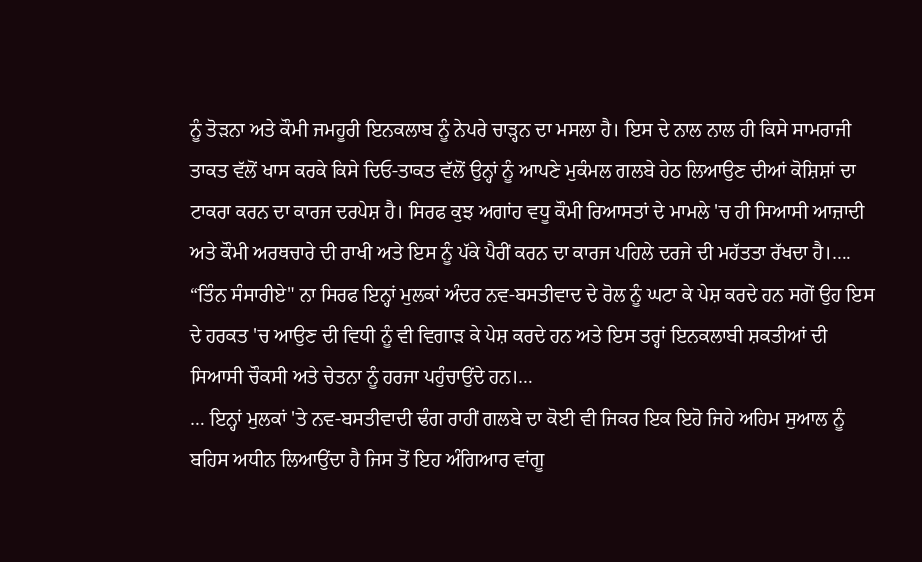ਨੂੰ ਤੋੜਨਾ ਅਤੇ ਕੌਮੀ ਜਮਹੂਰੀ ਇਨਕਲਾਬ ਨੂੰ ਨੇਪਰੇ ਚਾੜ੍ਹਨ ਦਾ ਮਸਲਾ ਹੈ। ਇਸ ਦੇ ਨਾਲ ਨਾਲ ਹੀ ਕਿਸੇ ਸਾਮਰਾਜੀ ਤਾਕਤ ਵੱਲੋਂ ਖਾਸ ਕਰਕੇ ਕਿਸੇ ਦਿਓ-ਤਾਕਤ ਵੱਲੋਂ ਉਨ੍ਹਾਂ ਨੂੰ ਆਪਣੇ ਮੁਕੰਮਲ ਗਲਬੇ ਹੇਠ ਲਿਆਉਣ ਦੀਆਂ ਕੋਸ਼ਿਸ਼ਾਂ ਦਾ ਟਾਕਰਾ ਕਰਨ ਦਾ ਕਾਰਜ ਦਰਪੇਸ਼ ਹੈ। ਸਿਰਫ ਕੁਝ ਅਗਾਂਹ ਵਧੂ ਕੌਮੀ ਰਿਆਸਤਾਂ ਦੇ ਮਾਮਲੇ 'ਚ ਹੀ ਸਿਆਸੀ ਆਜ਼ਾਦੀ ਅਤੇ ਕੌਮੀ ਅਰਥਚਾਰੇ ਦੀ ਰਾਖੀ ਅਤੇ ਇਸ ਨੂੰ ਪੱਕੇ ਪੈਰੀਂ ਕਰਨ ਦਾ ਕਾਰਜ ਪਹਿਲੇ ਦਰਜੇ ਦੀ ਮਹੱਤਤਾ ਰੱਖਦਾ ਹੈ।….
“ਤਿੰਨ ਸੰਸਾਰੀਏ" ਨਾ ਸਿਰਫ ਇਨ੍ਹਾਂ ਮੁਲਕਾਂ ਅੰਦਰ ਨਵ-ਬਸਤੀਵਾਦ ਦੇ ਰੋਲ ਨੂੰ ਘਟਾ ਕੇ ਪੇਸ਼ ਕਰਦੇ ਹਨ ਸਗੋਂ ਉਹ ਇਸ ਦੇ ਹਰਕਤ 'ਚ ਆਉਣ ਦੀ ਵਿਧੀ ਨੂੰ ਵੀ ਵਿਗਾੜ ਕੇ ਪੇਸ਼ ਕਰਦੇ ਹਨ ਅਤੇ ਇਸ ਤਰ੍ਹਾਂ ਇਨਕਲਾਬੀ ਸ਼ਕਤੀਆਂ ਦੀ ਸਿਆਸੀ ਚੌਕਸੀ ਅਤੇ ਚੇਤਨਾ ਨੂੰ ਹਰਜਾ ਪਹੁੰਚਾਉਂਦੇ ਹਨ।…
… ਇਨ੍ਹਾਂ ਮੁਲਕਾਂ 'ਤੇ ਨਵ-ਬਸਤੀਵਾਦੀ ਢੰਗ ਰਾਹੀਂ ਗਲਬੇ ਦਾ ਕੋਈ ਵੀ ਜਿਕਰ ਇਕ ਇਹੋ ਜਿਹੇ ਅਹਿਮ ਸੁਆਲ ਨੂੰ ਬਹਿਸ ਅਧੀਨ ਲਿਆਉਂਦਾ ਹੈ ਜਿਸ ਤੋਂ ਇਹ ਅੰਗਿਆਰ ਵਾਂਗੂ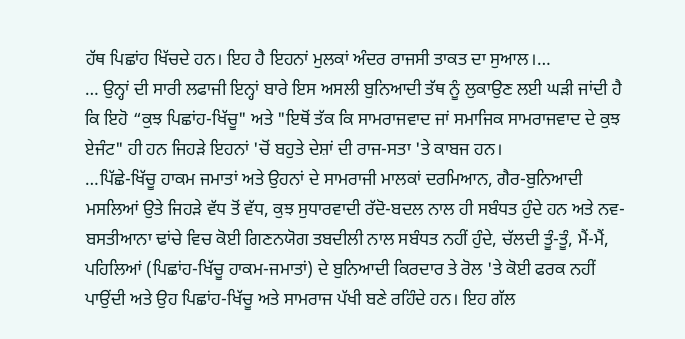ਹੱਥ ਪਿਛਾਂਹ ਖਿੱਚਦੇ ਹਨ। ਇਹ ਹੈ ਇਹਨਾਂ ਮੁਲਕਾਂ ਅੰਦਰ ਰਾਜਸੀ ਤਾਕਤ ਦਾ ਸੁਆਲ।…
… ਉਨ੍ਹਾਂ ਦੀ ਸਾਰੀ ਲਫਾਜੀ ਇਨ੍ਹਾਂ ਬਾਰੇ ਇਸ ਅਸਲੀ ਬੁਨਿਆਦੀ ਤੱਥ ਨੂੰ ਲੁਕਾਉਣ ਲਈ ਘੜੀ ਜਾਂਦੀ ਹੈ ਕਿ ਇਹੋ “ਕੁਝ ਪਿਛਾਂਹ-ਖਿੱਚੂ" ਅਤੇ "ਇਥੋਂ ਤੱਕ ਕਿ ਸਾਮਰਾਜਵਾਦ ਜਾਂ ਸਮਾਜਿਕ ਸਾਮਰਾਜਵਾਦ ਦੇ ਕੁਝ ਏਜੰਟ" ਹੀ ਹਨ ਜਿਹੜੇ ਇਹਨਾਂ 'ਚੋਂ ਬਹੁਤੇ ਦੇਸ਼ਾਂ ਦੀ ਰਾਜ-ਸਤਾ 'ਤੇ ਕਾਬਜ ਹਨ।
…ਪਿੱਛੇ-ਖਿੱਚੂ ਹਾਕਮ ਜਮਾਤਾਂ ਅਤੇ ਉਹਨਾਂ ਦੇ ਸਾਮਰਾਜੀ ਮਾਲਕਾਂ ਦਰਮਿਆਨ, ਗੈਰ-ਬੁਨਿਆਦੀ ਮਸਲਿਆਂ ਉਤੇ ਜਿਹੜੇ ਵੱਧ ਤੋਂ ਵੱਧ, ਕੁਝ ਸੁਧਾਰਵਾਦੀ ਰੱਦੋ-ਬਦਲ ਨਾਲ ਹੀ ਸਬੰਧਤ ਹੁੰਦੇ ਹਨ ਅਤੇ ਨਵ-ਬਸਤੀਆਨਾ ਢਾਂਚੇ ਵਿਚ ਕੋਈ ਗਿਣਨਯੋਗ ਤਬਦੀਲੀ ਨਾਲ ਸਬੰਧਤ ਨਹੀਂ ਹੁੰਦੇ, ਚੱਲਦੀ ਤੂੰ-ਤੂੰ, ਮੈਂ-ਮੈਂ, ਪਹਿਲਿਆਂ (ਪਿਛਾਂਹ-ਖਿੱਚੂ ਹਾਕਮ-ਜਮਾਤਾਂ) ਦੇ ਬੁਨਿਆਦੀ ਕਿਰਦਾਰ ਤੇ ਰੋਲ 'ਤੇ ਕੋਈ ਫਰਕ ਨਹੀਂ ਪਾਉਂਦੀ ਅਤੇ ਉਹ ਪਿਛਾਂਹ-ਖਿੱਚੂ ਅਤੇ ਸਾਮਰਾਜ ਪੱਖੀ ਬਣੇ ਰਹਿੰਦੇ ਹਨ। ਇਹ ਗੱਲ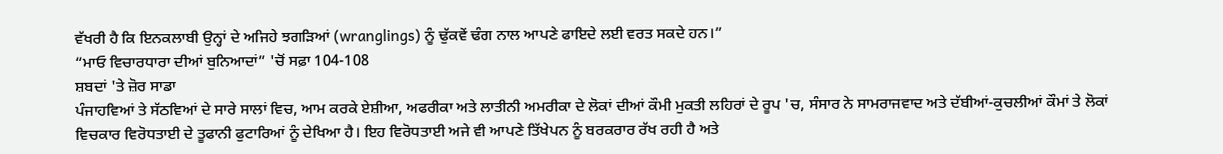ਵੱਖਰੀ ਹੈ ਕਿ ਇਨਕਲਾਬੀ ਉਨ੍ਹਾਂ ਦੇ ਅਜਿਹੇ ਝਗੜਿਆਂ (wranglings) ਨੂੰ ਢੁੱਕਵੇਂ ਢੰਗ ਨਾਲ ਆਪਣੇ ਫਾਇਦੇ ਲਈ ਵਰਤ ਸਕਦੇ ਹਨ।”
“ਮਾਓ ਵਿਚਾਰਧਾਰਾ ਦੀਆਂ ਬੁਨਿਆਦਾਂ” 'ਚੋਂ ਸਫ਼ਾ 104-108
ਸ਼ਬਦਾਂ 'ਤੇ ਜ਼ੋਰ ਸਾਡਾ
ਪੰਜਾਹਵਿਆਂ ਤੇ ਸੱਠਵਿਆਂ ਦੇ ਸਾਰੇ ਸਾਲਾਂ ਵਿਚ, ਆਮ ਕਰਕੇ ਏਸ਼ੀਆ, ਅਫਰੀਕਾ ਅਤੇ ਲਾਤੀਨੀ ਅਮਰੀਕਾ ਦੇ ਲੋਕਾਂ ਦੀਆਂ ਕੌਮੀ ਮੁਕਤੀ ਲਹਿਰਾਂ ਦੇ ਰੂਪ 'ਚ, ਸੰਸਾਰ ਨੇ ਸਾਮਰਾਜਵਾਦ ਅਤੇ ਦੱਬੀਆਂ-ਕੁਚਲੀਆਂ ਕੌਮਾਂ ਤੇ ਲੋਕਾਂ ਵਿਚਕਾਰ ਵਿਰੋਧਤਾਈ ਦੇ ਤੂਫਾਨੀ ਫੁਟਾਰਿਆਂ ਨੂੰ ਦੇਖਿਆ ਹੈ। ਇਹ ਵਿਰੋਧਤਾਈ ਅਜੇ ਵੀ ਆਪਣੇ ਤਿੱਖੇਪਨ ਨੂੰ ਬਰਕਰਾਰ ਰੱਖ ਰਹੀ ਹੈ ਅਤੇ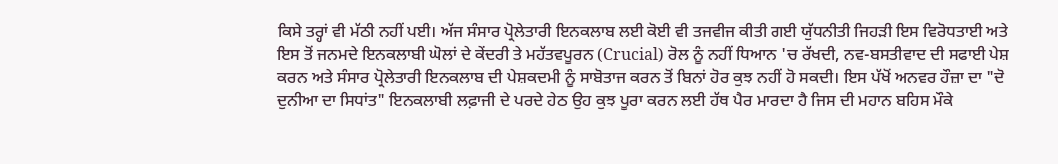ਕਿਸੇ ਤਰ੍ਹਾਂ ਵੀ ਮੱਠੀ ਨਹੀਂ ਪਈ। ਅੱਜ ਸੰਸਾਰ ਪ੍ਰੋਲੇਤਾਰੀ ਇਨਕਲਾਬ ਲਈ ਕੋਈ ਵੀ ਤਜਵੀਜ ਕੀਤੀ ਗਈ ਯੁੱਧਨੀਤੀ ਜਿਹੜੀ ਇਸ ਵਿਰੋਧਤਾਈ ਅਤੇ ਇਸ ਤੋਂ ਜਨਮਦੇ ਇਨਕਲਾਬੀ ਘੋਲਾਂ ਦੇ ਕੇਂਦਰੀ ਤੇ ਮਹੱਤਵਪੂਰਨ (Crucial) ਰੋਲ ਨੂੰ ਨਹੀਂ ਧਿਆਨ 'ਚ ਰੱਖਦੀ, ਨਵ-ਬਸਤੀਵਾਦ ਦੀ ਸਫਾਈ ਪੇਸ਼ ਕਰਨ ਅਤੇ ਸੰਸਾਰ ਪ੍ਰੋਲੇਤਾਰੀ ਇਨਕਲਾਬ ਦੀ ਪੇਸ਼ਕਦਮੀ ਨੂੰ ਸਾਬੋਤਾਜ ਕਰਨ ਤੋਂ ਬਿਨਾਂ ਹੋਰ ਕੁਝ ਨਹੀਂ ਹੋ ਸਕਦੀ। ਇਸ ਪੱਖੋਂ ਅਨਵਰ ਹੌਜ਼ਾ ਦਾ "ਦੋ ਦੁਨੀਆ ਦਾ ਸਿਧਾਂਤ" ਇਨਕਲਾਬੀ ਲਫ਼ਾਜੀ ਦੇ ਪਰਦੇ ਹੇਠ ਉਹ ਕੁਝ ਪੂਰਾ ਕਰਨ ਲਈ ਹੱਥ ਪੈਰ ਮਾਰਦਾ ਹੈ ਜਿਸ ਦੀ ਮਹਾਨ ਬਹਿਸ ਮੌਕੇ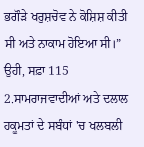ਭਗੌੜੇ ਖਰੁਸ਼ਚੋਵ ਨੇ ਕੋਸ਼ਿਸ਼ ਕੀਤੀ ਸੀ ਅਤੇ ਨਾਕਾਮ ਹੋਇਆ ਸੀ।”
ਉਹੀ, ਸਫ਼ਾ 115
2.ਸਾਮਰਾਜਵਾਦੀਆਂ ਅਤੇ ਦਲਾਲ ਹਕੂਮਤਾਂ ਦੇ ਸਬੰਧਾਂ 'ਚ ਖਲਬਲੀ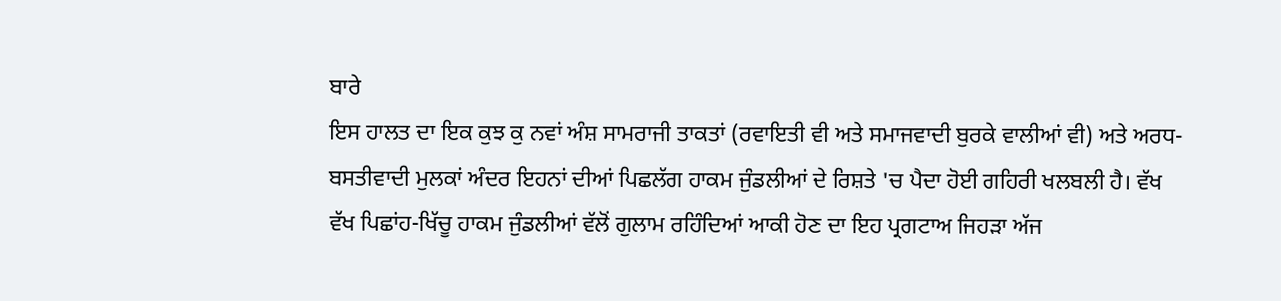ਬਾਰੇ
ਇਸ ਹਾਲਤ ਦਾ ਇਕ ਕੁਝ ਕੁ ਨਵਾਂ ਅੰਸ਼ ਸਾਮਰਾਜੀ ਤਾਕਤਾਂ (ਰਵਾਇਤੀ ਵੀ ਅਤੇ ਸਮਾਜਵਾਦੀ ਬੁਰਕੇ ਵਾਲੀਆਂ ਵੀ) ਅਤੇ ਅਰਧ-ਬਸਤੀਵਾਦੀ ਮੁਲਕਾਂ ਅੰਦਰ ਇਹਨਾਂ ਦੀਆਂ ਪਿਛਲੱਗ ਹਾਕਮ ਜੁੰਡਲੀਆਂ ਦੇ ਰਿਸ਼ਤੇ 'ਚ ਪੈਦਾ ਹੋਈ ਗਹਿਰੀ ਖਲਬਲੀ ਹੈ। ਵੱਖ ਵੱਖ ਪਿਛਾਂਹ-ਖਿੱਚੂ ਹਾਕਮ ਜੁੰਡਲੀਆਂ ਵੱਲੋਂ ਗੁਲਾਮ ਰਹਿੰਦਿਆਂ ਆਕੀ ਹੋਣ ਦਾ ਇਹ ਪ੍ਰਗਟਾਅ ਜਿਹੜਾ ਅੱਜ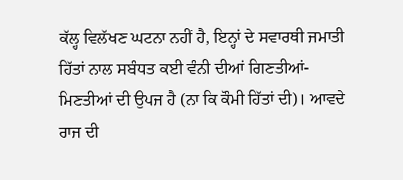ਕੱਲ੍ਹ ਵਿਲੱਖਣ ਘਟਨਾ ਨਹੀਂ ਹੈ, ਇਨ੍ਹਾਂ ਦੇ ਸਵਾਰਥੀ ਜਮਾਤੀ ਹਿੱਤਾਂ ਨਾਲ ਸਬੰਧਤ ਕਈ ਵੰਨੀ ਦੀਆਂ ਗਿਣਤੀਆਂ-ਮਿਣਤੀਆਂ ਦੀ ਉਪਜ ਹੈ (ਨਾ ਕਿ ਕੌਮੀ ਹਿੱਤਾਂ ਦੀ)। ਆਵਦੇ ਰਾਜ ਦੀ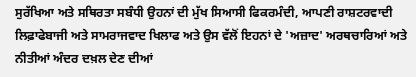ਸੁਰੱਖਿਆ ਅਤੇ ਸਥਿਰਤਾ ਸਬੰਧੀ ਉਹਨਾਂ ਦੀ ਮੁੱਖ ਸਿਆਸੀ ਫਿਕਰਮੰਦੀ, ਆਪਣੀ ਰਾਸ਼ਟਰਵਾਦੀ ਲਿਫ਼ਾਫੇਬਾਜੀ ਅਤੇ ਸਾਮਰਾਜਵਾਦ ਖਿਲਾਫ ਅਤੇ ਉਸ ਵੱਲੋਂ ਇਹਨਾਂ ਦੇ 'ਅਜ਼ਾਦ' ਅਰਥਚਾਰਿਆਂ ਅਤੇ ਨੀਤੀਆਂ ਅੰਦਰ ਦਖ਼ਲ ਦੇਣ ਦੀਆਂ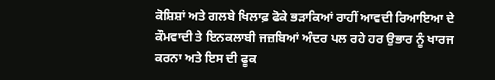ਕੋਸ਼ਿਸ਼ਾਂ ਅਤੇ ਗਲਬੇ ਖਿਲਾਫ਼ ਫੋਕੇ ਭੜਾਕਿਆਂ ਰਾਹੀਂ ਆਵਦੀ ਰਿਆਇਆ ਦੇ ਕੌਮਵਾਦੀ ਤੇ ਇਨਕਲਾਬੀ ਜਜ਼ਬਿਆਂ ਅੰਦਰ ਪਲ ਰਹੇ ਹਰ ਉਭਾਰ ਨੂੰ ਖਾਰਜ ਕਰਨਾ ਅਤੇ ਇਸ ਦੀ ਫੂਕ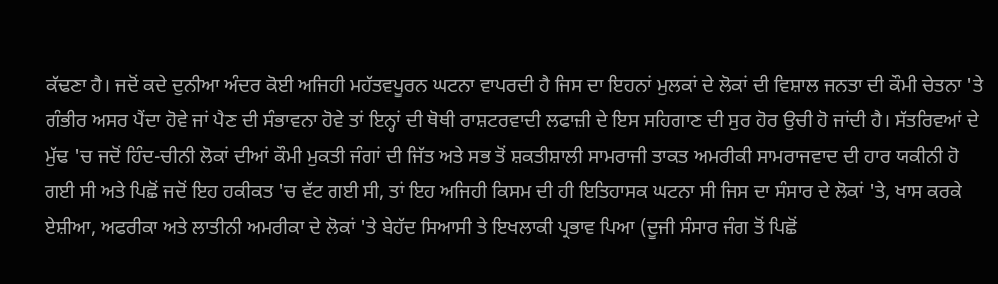ਕੱਢਣਾ ਹੈ। ਜਦੋਂ ਕਦੇ ਦੁਨੀਆ ਅੰਦਰ ਕੋਈ ਅਜਿਹੀ ਮਹੱਤਵਪੂਰਨ ਘਟਨਾ ਵਾਪਰਦੀ ਹੈ ਜਿਸ ਦਾ ਇਹਨਾਂ ਮੁਲਕਾਂ ਦੇ ਲੋਕਾਂ ਦੀ ਵਿਸ਼ਾਲ ਜਨਤਾ ਦੀ ਕੌਮੀ ਚੇਤਨਾ 'ਤੇ ਗੰਭੀਰ ਅਸਰ ਪੈਂਦਾ ਹੋਵੇ ਜਾਂ ਪੈਣ ਦੀ ਸੰਭਾਵਨਾ ਹੋਵੇ ਤਾਂ ਇਨ੍ਹਾਂ ਦੀ ਥੋਥੀ ਰਾਸ਼ਟਰਵਾਦੀ ਲਫਾਜ਼ੀ ਦੇ ਇਸ ਸਹਿਗਾਣ ਦੀ ਸੁਰ ਹੋਰ ਉਚੀ ਹੋ ਜਾਂਦੀ ਹੈ। ਸੱਤਰਿਵਆਂ ਦੇ ਮੁੱਢ 'ਚ ਜਦੋਂ ਹਿੰਦ-ਚੀਨੀ ਲੋਕਾਂ ਦੀਆਂ ਕੌਮੀ ਮੁਕਤੀ ਜੰਗਾਂ ਦੀ ਜਿੱਤ ਅਤੇ ਸਭ ਤੋਂ ਸ਼ਕਤੀਸ਼ਾਲੀ ਸਾਮਰਾਜੀ ਤਾਕਤ ਅਮਰੀਕੀ ਸਾਮਰਾਜਵਾਦ ਦੀ ਹਾਰ ਯਕੀਨੀ ਹੋ ਗਈ ਸੀ ਅਤੇ ਪਿਛੋਂ ਜਦੋਂ ਇਹ ਹਕੀਕਤ 'ਚ ਵੱਟ ਗਈ ਸੀ, ਤਾਂ ਇਹ ਅਜਿਹੀ ਕਿਸਮ ਦੀ ਹੀ ਇਤਿਹਾਸਕ ਘਟਨਾ ਸੀ ਜਿਸ ਦਾ ਸੰਸਾਰ ਦੇ ਲੋਕਾਂ 'ਤੇ, ਖਾਸ ਕਰਕੇ ਏਸ਼ੀਆ, ਅਫਰੀਕਾ ਅਤੇ ਲਾਤੀਨੀ ਅਮਰੀਕਾ ਦੇ ਲੋਕਾਂ 'ਤੇ ਬੇਹੱਦ ਸਿਆਸੀ ਤੇ ਇਖਲਾਕੀ ਪ੍ਰਭਾਵ ਪਿਆ (ਦੂਜੀ ਸੰਸਾਰ ਜੰਗ ਤੋਂ ਪਿਛੋਂ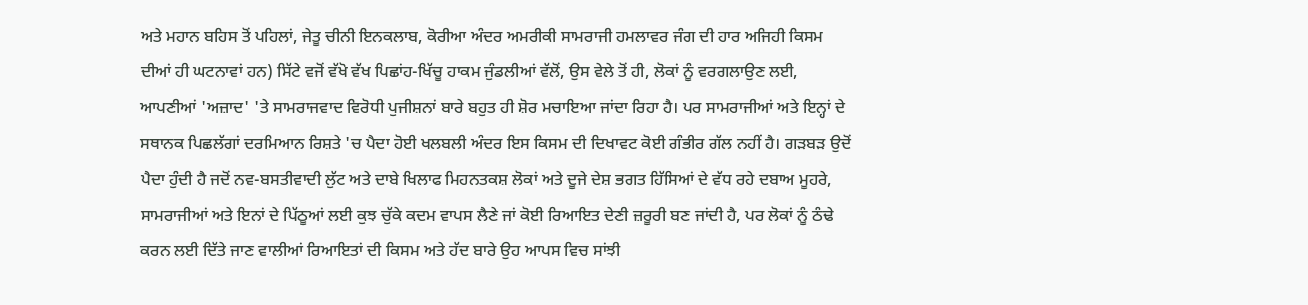ਅਤੇ ਮਹਾਨ ਬਹਿਸ ਤੋਂ ਪਹਿਲਾਂ, ਜੇਤੂ ਚੀਨੀ ਇਨਕਲਾਬ, ਕੋਰੀਆ ਅੰਦਰ ਅਮਰੀਕੀ ਸਾਮਰਾਜੀ ਹਮਲਾਵਰ ਜੰਗ ਦੀ ਹਾਰ ਅਜਿਹੀ ਕਿਸਮ ਦੀਆਂ ਹੀ ਘਟਨਾਵਾਂ ਹਨ) ਸਿੱਟੇ ਵਜੋਂ ਵੱਖੋ ਵੱਖ ਪਿਛਾਂਹ-ਖਿੱਚੂ ਹਾਕਮ ਜੁੰਡਲੀਆਂ ਵੱਲੋਂ, ਉਸ ਵੇਲੇ ਤੋਂ ਹੀ, ਲੋਕਾਂ ਨੂੰ ਵਰਗਲਾਉਣ ਲਈ, ਆਪਣੀਆਂ 'ਅਜ਼ਾਦ' 'ਤੇ ਸਾਮਰਾਜਵਾਦ ਵਿਰੋਧੀ ਪੁਜੀਸ਼ਨਾਂ ਬਾਰੇ ਬਹੁਤ ਹੀ ਸ਼ੋਰ ਮਚਾਇਆ ਜਾਂਦਾ ਰਿਹਾ ਹੈ। ਪਰ ਸਾਮਰਾਜੀਆਂ ਅਤੇ ਇਨ੍ਹਾਂ ਦੇ ਸਥਾਨਕ ਪਿਛਲੱਗਾਂ ਦਰਮਿਆਨ ਰਿਸ਼ਤੇ 'ਚ ਪੈਦਾ ਹੋਈ ਖਲਬਲੀ ਅੰਦਰ ਇਸ ਕਿਸਮ ਦੀ ਦਿਖਾਵਟ ਕੋਈ ਗੰਭੀਰ ਗੱਲ ਨਹੀਂ ਹੈ। ਗੜਬੜ ਉਦੋਂ ਪੈਦਾ ਹੁੰਦੀ ਹੈ ਜਦੋਂ ਨਵ-ਬਸਤੀਵਾਦੀ ਲੁੱਟ ਅਤੇ ਦਾਬੇ ਖਿਲਾਫ ਮਿਹਨਤਕਸ਼ ਲੋਕਾਂ ਅਤੇ ਦੂਜੇ ਦੇਸ਼ ਭਗਤ ਹਿੱਸਿਆਂ ਦੇ ਵੱਧ ਰਹੇ ਦਬਾਅ ਮੂਹਰੇ, ਸਾਮਰਾਜੀਆਂ ਅਤੇ ਇਨਾਂ ਦੇ ਪਿੱਠੂਆਂ ਲਈ ਕੁਝ ਚੁੱਕੇ ਕਦਮ ਵਾਪਸ ਲੈਣੇ ਜਾਂ ਕੋਈ ਰਿਆਇਤ ਦੇਣੀ ਜ਼ਰੂਰੀ ਬਣ ਜਾਂਦੀ ਹੈ, ਪਰ ਲੋਕਾਂ ਨੂੰ ਠੰਢੇ ਕਰਨ ਲਈ ਦਿੱਤੇ ਜਾਣ ਵਾਲੀਆਂ ਰਿਆਇਤਾਂ ਦੀ ਕਿਸਮ ਅਤੇ ਹੱਦ ਬਾਰੇ ਉਹ ਆਪਸ ਵਿਚ ਸਾਂਝੀ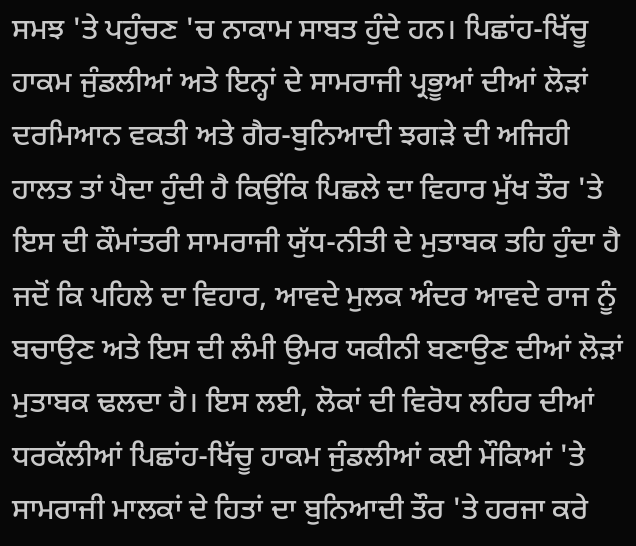ਸਮਝ 'ਤੇ ਪਹੁੰਚਣ 'ਚ ਨਾਕਾਮ ਸਾਬਤ ਹੁੰਦੇ ਹਨ। ਪਿਛਾਂਹ-ਖਿੱਚੂ ਹਾਕਮ ਜੁੰਡਲੀਆਂ ਅਤੇ ਇਨ੍ਹਾਂ ਦੇ ਸਾਮਰਾਜੀ ਪ੍ਰਭੂਆਂ ਦੀਆਂ ਲੋੜਾਂ ਦਰਮਿਆਨ ਵਕਤੀ ਅਤੇ ਗੈਰ-ਬੁਨਿਆਦੀ ਝਗੜੇ ਦੀ ਅਜਿਹੀ ਹਾਲਤ ਤਾਂ ਪੈਦਾ ਹੁੰਦੀ ਹੈ ਕਿਉਂਕਿ ਪਿਛਲੇ ਦਾ ਵਿਹਾਰ ਮੁੱਖ ਤੌਰ 'ਤੇ ਇਸ ਦੀ ਕੌਮਾਂਤਰੀ ਸਾਮਰਾਜੀ ਯੁੱਧ-ਨੀਤੀ ਦੇ ਮੁਤਾਬਕ ਤਹਿ ਹੁੰਦਾ ਹੈ ਜਦੋਂ ਕਿ ਪਹਿਲੇ ਦਾ ਵਿਹਾਰ, ਆਵਦੇ ਮੁਲਕ ਅੰਦਰ ਆਵਦੇ ਰਾਜ ਨੂੰ ਬਚਾਉਣ ਅਤੇ ਇਸ ਦੀ ਲੰਮੀ ਉਮਰ ਯਕੀਨੀ ਬਣਾਉਣ ਦੀਆਂ ਲੋੜਾਂ ਮੁਤਾਬਕ ਢਲਦਾ ਹੈ। ਇਸ ਲਈ, ਲੋਕਾਂ ਦੀ ਵਿਰੋਧ ਲਹਿਰ ਦੀਆਂ ਧਰਕੱਲੀਆਂ ਪਿਛਾਂਹ-ਖਿੱਚੂ ਹਾਕਮ ਜੁੰਡਲੀਆਂ ਕਈ ਮੌਕਿਆਂ 'ਤੇ ਸਾਮਰਾਜੀ ਮਾਲਕਾਂ ਦੇ ਹਿਤਾਂ ਦਾ ਬੁਨਿਆਦੀ ਤੌਰ 'ਤੇ ਹਰਜਾ ਕਰੇ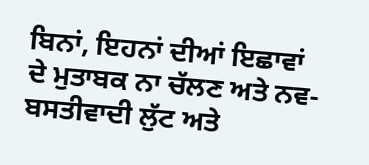ਬਿਨਾਂ, ਇਹਨਾਂ ਦੀਆਂ ਇਛਾਵਾਂ ਦੇ ਮੁਤਾਬਕ ਨਾ ਚੱਲਣ ਅਤੇ ਨਵ-ਬਸਤੀਵਾਦੀ ਲੁੱਟ ਅਤੇ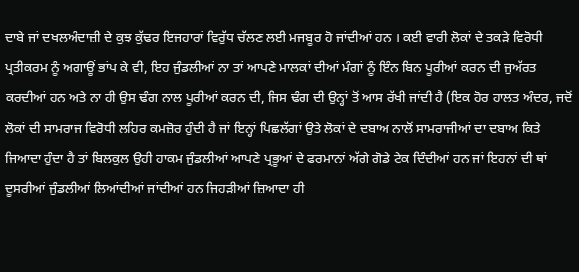ਦਾਬੇ ਜਾਂ ਦਖਲਅੰਦਾਜ਼ੀ ਦੇ ਕੁਝ ਕੁੱਢਰ ਇਜਹਾਰਾਂ ਵਿਰੁੱਧ ਚੱਲਣ ਲਈ ਮਜਬੂਰ ਹੋ ਜਾਂਦੀਆਂ ਹਨ । ਕਈ ਵਾਰੀ ਲੋਕਾਂ ਦੇ ਤਕੜੇ ਵਿਰੋਧੀ ਪ੍ਰਤੀਕਰਮ ਨੂੰ ਅਗਾਊਂ ਭਾਂਪ ਕੇ ਵੀ, ਇਹ ਜੁੰਡਲੀਆਂ ਨਾ ਤਾਂ ਆਪਣੇ ਮਾਲਕਾਂ ਦੀਆਂ ਮੰਗਾਂ ਨੂੰ ਇੰਨ ਬਿਨ ਪੂਰੀਆਂ ਕਰਨ ਦੀ ਜੁਅੱਰਤ ਕਰਦੀਆਂ ਹਨ ਅਤੇ ਨਾ ਹੀ ਉਸ ਢੰਗ ਨਾਲ ਪੂਰੀਆਂ ਕਰਨ ਦੀ, ਜਿਸ ਢੰਗ ਦੀ ਉਨ੍ਹਾਂ ਤੋਂ ਆਸ ਰੱਖੀ ਜਾਂਦੀ ਹੈ (ਇਕ ਹੋਰ ਹਾਲਤ ਅੰਦਰ, ਜਦੋਂ ਲੋਕਾਂ ਦੀ ਸਾਮਰਾਜ ਵਿਰੋਧੀ ਲਹਿਰ ਕਮਜ਼ੋਰ ਹੁੰਦੀ ਹੈ ਜਾਂ ਇਨ੍ਹਾਂ ਪਿਛਲੱਗਾਂ ਉਤੇ ਲੋਕਾਂ ਦੇ ਦਬਾਅ ਨਾਲੋਂ ਸਾਮਰਾਜੀਆਂ ਦਾ ਦਬਾਅ ਕਿਤੇ ਜਿਆਦਾ ਹੁੰਦਾ ਹੈ ਤਾਂ ਬਿਲਕੁਲ ਉਹੀ ਹਾਕਮ ਜੁੰਡਲੀਆਂ ਆਪਣੇ ਪ੍ਰਭੂਆਂ ਦੇ ਫਰਮਾਨਾਂ ਅੱਗੇ ਗੋਡੇ ਟੇਕ ਦਿੰਦੀਆਂ ਹਨ ਜਾਂ ਇਹਨਾਂ ਦੀ ਥਾਂ ਦੂਸਰੀਆਂ ਜੁੰਡਲੀਆਂ ਲਿਆਂਦੀਆਂ ਜਾਂਦੀਆਂ ਹਨ ਜਿਹੜੀਆਂ ਜ਼ਿਆਦਾ ਹੀ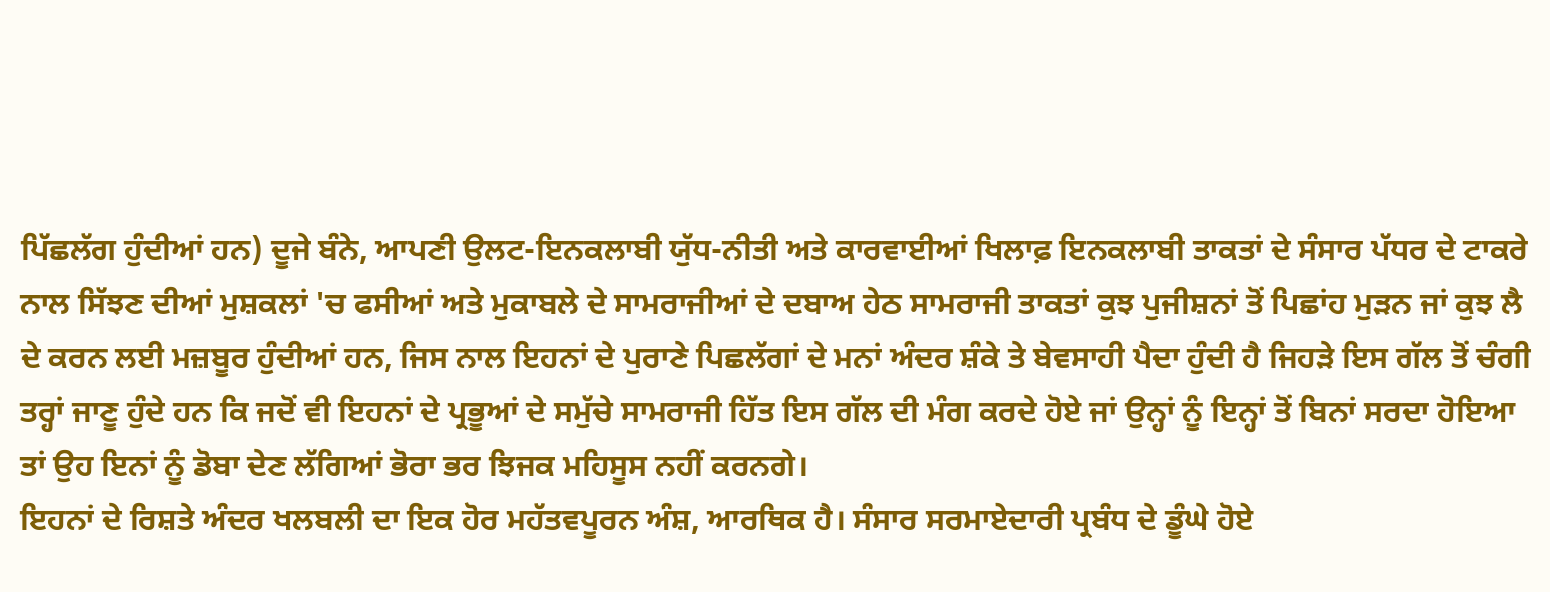ਪਿੱਛਲੱਗ ਹੁੰਦੀਆਂ ਹਨ) ਦੂਜੇ ਬੰਨੇ, ਆਪਣੀ ਉਲਟ-ਇਨਕਲਾਬੀ ਯੁੱਧ-ਨੀਤੀ ਅਤੇ ਕਾਰਵਾਈਆਂ ਖਿਲਾਫ਼ ਇਨਕਲਾਬੀ ਤਾਕਤਾਂ ਦੇ ਸੰਸਾਰ ਪੱਧਰ ਦੇ ਟਾਕਰੇ ਨਾਲ ਸਿੱਝਣ ਦੀਆਂ ਮੁਸ਼ਕਲਾਂ 'ਚ ਫਸੀਆਂ ਅਤੇ ਮੁਕਾਬਲੇ ਦੇ ਸਾਮਰਾਜੀਆਂ ਦੇ ਦਬਾਅ ਹੇਠ ਸਾਮਰਾਜੀ ਤਾਕਤਾਂ ਕੁਝ ਪੁਜੀਸ਼ਨਾਂ ਤੋਂ ਪਿਛਾਂਹ ਮੁੜਨ ਜਾਂ ਕੁਝ ਲੈ ਦੇ ਕਰਨ ਲਈ ਮਜ਼ਬੂਰ ਹੁੰਦੀਆਂ ਹਨ, ਜਿਸ ਨਾਲ ਇਹਨਾਂ ਦੇ ਪੁਰਾਣੇ ਪਿਛਲੱਗਾਂ ਦੇ ਮਨਾਂ ਅੰਦਰ ਸ਼ੰਕੇ ਤੇ ਬੇਵਸਾਹੀ ਪੈਦਾ ਹੁੰਦੀ ਹੈ ਜਿਹੜੇ ਇਸ ਗੱਲ ਤੋਂ ਚੰਗੀ ਤਰ੍ਹਾਂ ਜਾਣੂ ਹੁੰਦੇ ਹਨ ਕਿ ਜਦੋਂ ਵੀ ਇਹਨਾਂ ਦੇ ਪ੍ਰਭੂਆਂ ਦੇ ਸਮੁੱਚੇ ਸਾਮਰਾਜੀ ਹਿੱਤ ਇਸ ਗੱਲ ਦੀ ਮੰਗ ਕਰਦੇ ਹੋਏ ਜਾਂ ਉਨ੍ਹਾਂ ਨੂੰ ਇਨ੍ਹਾਂ ਤੋਂ ਬਿਨਾਂ ਸਰਦਾ ਹੋਇਆ ਤਾਂ ਉਹ ਇਨਾਂ ਨੂੰ ਡੋਬਾ ਦੇਣ ਲੱਗਿਆਂ ਭੋਰਾ ਭਰ ਝਿਜਕ ਮਹਿਸੂਸ ਨਹੀਂ ਕਰਨਗੇ।
ਇਹਨਾਂ ਦੇ ਰਿਸ਼ਤੇ ਅੰਦਰ ਖਲਬਲੀ ਦਾ ਇਕ ਹੋਰ ਮਹੱਤਵਪੂਰਨ ਅੰਸ਼, ਆਰਥਿਕ ਹੈ। ਸੰਸਾਰ ਸਰਮਾਏਦਾਰੀ ਪ੍ਰਬੰਧ ਦੇ ਡੂੰਘੇ ਹੋਏ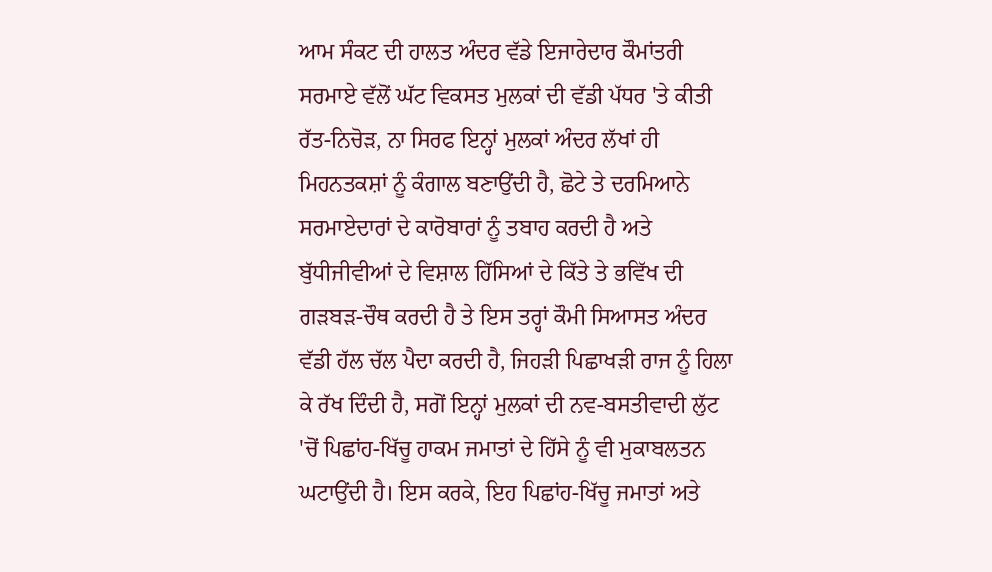ਆਮ ਸੰਕਟ ਦੀ ਹਾਲਤ ਅੰਦਰ ਵੱਡੇ ਇਜਾਰੇਦਾਰ ਕੌਮਾਂਤਰੀ ਸਰਮਾਏ ਵੱਲੋਂ ਘੱਟ ਵਿਕਸਤ ਮੁਲਕਾਂ ਦੀ ਵੱਡੀ ਪੱਧਰ 'ਤੇ ਕੀਤੀ ਰੱਤ-ਨਿਚੋੜ, ਨਾ ਸਿਰਫ ਇਨ੍ਹਾਂ ਮੁਲਕਾਂ ਅੰਦਰ ਲੱਖਾਂ ਹੀ ਮਿਹਨਤਕਸ਼ਾਂ ਨੂੰ ਕੰਗਾਲ ਬਣਾਉਂਦੀ ਹੈ, ਛੋਟੇ ਤੇ ਦਰਮਿਆਨੇ ਸਰਮਾਏਦਾਰਾਂ ਦੇ ਕਾਰੋਬਾਰਾਂ ਨੂੰ ਤਬਾਹ ਕਰਦੀ ਹੈ ਅਤੇ ਬੁੱਧੀਜੀਵੀਆਂ ਦੇ ਵਿਸ਼ਾਲ ਹਿੱਸਿਆਂ ਦੇ ਕਿੱਤੇ ਤੇ ਭਵਿੱਖ ਦੀ ਗੜਬੜ-ਚੌਥ ਕਰਦੀ ਹੈ ਤੇ ਇਸ ਤਰ੍ਹਾਂ ਕੌਮੀ ਸਿਆਸਤ ਅੰਦਰ ਵੱਡੀ ਹੱਲ ਚੱਲ ਪੈਦਾ ਕਰਦੀ ਹੈ, ਜਿਹੜੀ ਪਿਛਾਖੜੀ ਰਾਜ ਨੂੰ ਹਿਲਾ ਕੇ ਰੱਖ ਦਿੰਦੀ ਹੈ, ਸਗੋਂ ਇਨ੍ਹਾਂ ਮੁਲਕਾਂ ਦੀ ਨਵ-ਬਸਤੀਵਾਦੀ ਲੁੱਟ 'ਚੋਂ ਪਿਛਾਂਹ-ਖਿੱਚੂ ਹਾਕਮ ਜਮਾਤਾਂ ਦੇ ਹਿੱਸੇ ਨੂੰ ਵੀ ਮੁਕਾਬਲਤਨ ਘਟਾਉਂਦੀ ਹੈ। ਇਸ ਕਰਕੇ, ਇਹ ਪਿਛਾਂਹ-ਖਿੱਚੂ ਜਮਾਤਾਂ ਅਤੇ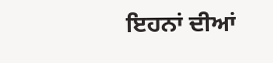ਇਹਨਾਂ ਦੀਆਂ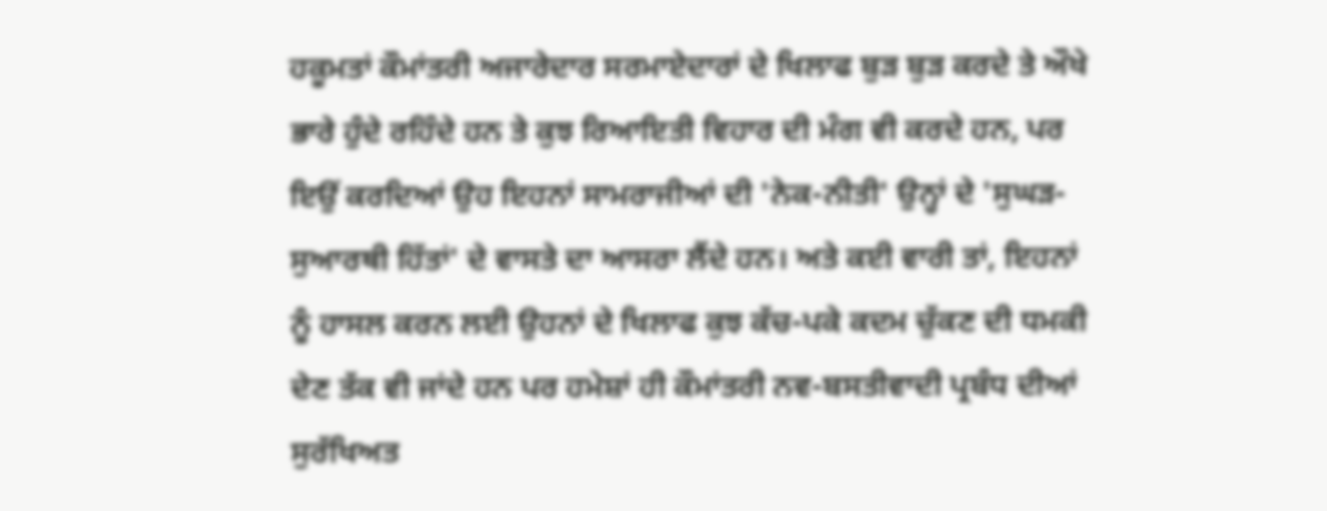ਹਕੂਮਤਾਂ ਕੌਮਾਂਤਰੀ ਅਜਾਰੇਦਾਰ ਸਰਮਾਏਦਾਰਾਂ ਦੇ ਖਿਲਾਫ ਬੁੜ ਬੁੜ ਕਰਦੇ ਤੇ ਔਖੇ ਭਾਰੇ ਹੁੰਦੇ ਰਹਿੰਦੇ ਹਨ ਤੇ ਕੁਝ ਰਿਆਇਤੀ ਵਿਹਾਰ ਦੀ ਮੰਗ ਵੀ ਕਰਦੇ ਹਨ, ਪਰ ਇਉਂ ਕਰਦਿਆਂ ਉਹ ਇਹਨਾਂ ਸਾਮਰਾਜੀਆਂ ਦੀ 'ਨੇਕ-ਨੀਤੀ' ਉਨ੍ਹਾਂ ਦੇ 'ਸੁਘੜ-ਸੁਆਰਥੀ ਹਿੱਤਾਂ' ਦੇ ਵਾਸਤੇ ਦਾ ਆਸਰਾ ਲੈਂਦੇ ਹਨ। ਅਤੇ ਕਈ ਵਾਰੀ ਤਾਂ, ਇਹਨਾਂ ਨੂੰ ਹਾਸਲ ਕਰਨ ਲਈ ਉਹਨਾਂ ਦੇ ਖਿਲਾਫ ਕੁਝ ਕੱਚ-ਪਕੇ ਕਦਮ ਚੁੱਕਣ ਦੀ ਧਮਕੀ ਦੇਣ ਤੱਕ ਵੀ ਜਾਂਦੇ ਹਨ ਪਰ ਹਮੇਸ਼ਾਂ ਹੀ ਕੌਮਾਂਤਰੀ ਨਵ-ਬਸਤੀਵਾਦੀ ਪ੍ਰਬੰਧ ਦੀਆਂ ਸੁਰੱਖਿਅਤ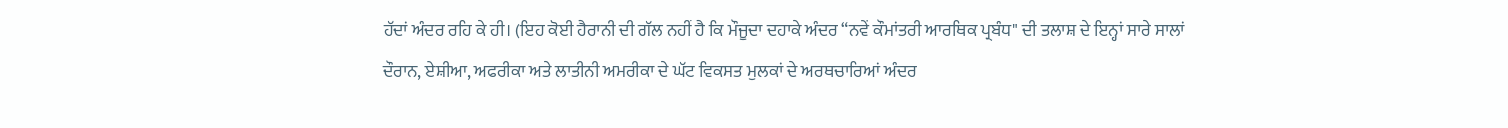ਹੱਦਾਂ ਅੰਦਰ ਰਹਿ ਕੇ ਹੀ। (ਇਹ ਕੋਈ ਹੈਰਾਨੀ ਦੀ ਗੱਲ ਨਹੀਂ ਹੈ ਕਿ ਮੌਜੂਦਾ ਦਹਾਕੇ ਅੰਦਰ “ਨਵੇਂ ਕੌਮਾਂਤਰੀ ਆਰਥਿਕ ਪ੍ਰਬੰਧ" ਦੀ ਤਲਾਸ਼ ਦੇ ਇਨ੍ਹਾਂ ਸਾਰੇ ਸਾਲਾਂ ਦੌਰਾਨ, ਏਸ਼ੀਆ, ਅਫਰੀਕਾ ਅਤੇ ਲਾਤੀਨੀ ਅਮਰੀਕਾ ਦੇ ਘੱਟ ਵਿਕਸਤ ਮੁਲਕਾਂ ਦੇ ਅਰਥਚਾਰਿਆਂ ਅੰਦਰ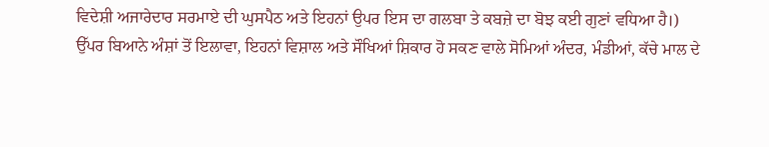ਵਿਦੇਸ਼ੀ ਅਜਾਰੇਦਾਰ ਸਰਮਾਏ ਦੀ ਘੁਸਪੈਠ ਅਤੇ ਇਹਨਾਂ ਉਪਰ ਇਸ ਦਾ ਗਲਬਾ ਤੇ ਕਬਜ਼ੇ ਦਾ ਬੋਝ ਕਈ ਗੁਣਾਂ ਵਧਿਆ ਹੈ।)
ਉੱਪਰ ਬਿਆਨੇ ਅੰਸ਼ਾਂ ਤੋਂ ਇਲਾਵਾ, ਇਹਨਾਂ ਵਿਸ਼ਾਲ ਅਤੇ ਸੌਖਿਆਂ ਸ਼ਿਕਾਰ ਹੋ ਸਕਣ ਵਾਲੇ ਸੋਮਿਆਂ ਅੰਦਰ, ਮੰਡੀਆਂ, ਕੱਚੇ ਮਾਲ ਦੇ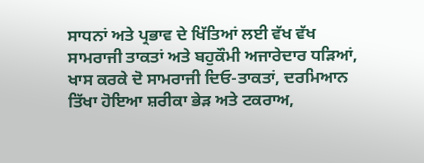ਸਾਧਨਾਂ ਅਤੇ ਪ੍ਰਭਾਵ ਦੇ ਖਿੱਤਿਆਂ ਲਈ ਵੱਖ ਵੱਖ ਸਾਮਰਾਜੀ ਤਾਕਤਾਂ ਅਤੇ ਬਹੁਕੌਮੀ ਅਜਾਰੇਦਾਰ ਧੜਿਆਂ, ਖਾਸ ਕਰਕੇ ਦੋ ਸਾਮਰਾਜੀ ਦਿਓ-ਤਾਕਤਾਂ, ਦਰਮਿਆਨ ਤਿੱਖਾ ਹੋਇਆ ਸ਼ਰੀਕਾ ਭੇੜ ਅਤੇ ਟਕਰਾਅ,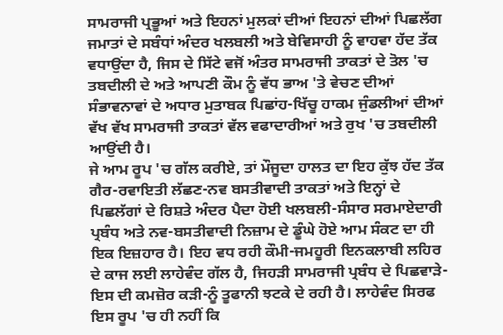ਸਾਮਰਾਜੀ ਪ੍ਰਭੂਆਂ ਅਤੇ ਇਹਨਾਂ ਮੁਲਕਾਂ ਦੀਆਂ ਇਹਨਾਂ ਦੀਆਂ ਪਿਛਲੱਗ ਜਮਾਤਾਂ ਦੇ ਸਬੰਧਾਂ ਅੰਦਰ ਖਲਬਲੀ ਅਤੇ ਬੇਵਿਸਾਹੀ ਨੂੰ ਵਾਹਵਾ ਹੱਦ ਤੱਕ ਵਧਾਉਂਦਾ ਹੈ, ਜਿਸ ਦੇ ਸਿੱਟੇ ਵਜੋਂ ਅੰਤਰ ਸਾਮਰਾਜੀ ਤਾਕਤਾਂ ਦੇ ਤੋਲ 'ਚ ਤਬਦੀਲੀ ਦੇ ਅਤੇ ਆਪਣੀ ਕੌਮ ਨੂੰ ਵੱਧ ਭਾਅ 'ਤੇ ਵੇਚਣ ਦੀਆਂ ਸੰਭਾਵਨਾਵਾਂ ਦੇ ਅਧਾਰ ਮੁਤਾਬਕ ਪਿਛਾਂਹ-ਖਿੱਚੂ ਹਾਕਮ ਜੁੰਡਲੀਆਂ ਦੀਆਂ ਵੱਖ ਵੱਖ ਸਾਮਰਾਜੀ ਤਾਕਤਾਂ ਵੱਲ ਵਫਾਦਾਰੀਆਂ ਅਤੇ ਰੁਖ 'ਚ ਤਬਦੀਲੀ ਆਉਂਦੀ ਹੈ।
ਜੇ ਆਮ ਰੂਪ 'ਚ ਗੱਲ ਕਰੀਏ, ਤਾਂ ਮੌਜੂਦਾ ਹਾਲਤ ਦਾ ਇਹ ਕੁੱਝ ਹੱਦ ਤੱਕ ਗੈਰ-ਰਵਾਇਤੀ ਲੱਛਣ-ਨਵ ਬਸਤੀਵਾਦੀ ਤਾਕਤਾਂ ਅਤੇ ਇਨ੍ਹਾਂ ਦੇ ਪਿਛਲੱਗਾਂ ਦੇ ਰਿਸ਼ਤੇ ਅੰਦਰ ਪੈਦਾ ਹੋਈ ਖਲਬਲੀ-ਸੰਸਾਰ ਸਰਮਾਏਦਾਰੀ ਪ੍ਰਬੰਧ ਅਤੇ ਨਵ-ਬਸਤੀਵਾਦੀ ਨਿਜ਼ਾਮ ਦੇ ਡੂੰਘੇ ਹੋਏ ਆਮ ਸੰਕਟ ਦਾ ਹੀ ਇਕ ਇਜ਼ਹਾਰ ਹੈ। ਇਹ ਵਧ ਰਹੀ ਕੌਮੀ-ਜਮਹੂਰੀ ਇਨਕਲਾਬੀ ਲਹਿਰ ਦੇ ਕਾਜ ਲਈ ਲਾਹੇਵੰਦ ਗੱਲ ਹੈ, ਜਿਹੜੀ ਸਾਮਰਾਜੀ ਪ੍ਰਬੰਧ ਦੇ ਪਿਛਵਾੜੇ-ਇਸ ਦੀ ਕਮਜ਼ੋਰ ਕੜੀ-ਨੂੰ ਤੂਫਾਨੀ ਝਟਕੇ ਦੇ ਰਹੀ ਹੈ। ਲਾਹੇਵੰਦ ਸਿਰਫ ਇਸ ਰੂਪ 'ਚ ਹੀ ਨਹੀਂ ਕਿ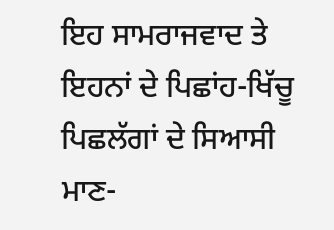ਇਹ ਸਾਮਰਾਜਵਾਦ ਤੇ ਇਹਨਾਂ ਦੇ ਪਿਛਾਂਹ-ਖਿੱਚੂ ਪਿਛਲੱਗਾਂ ਦੇ ਸਿਆਸੀ ਮਾਣ-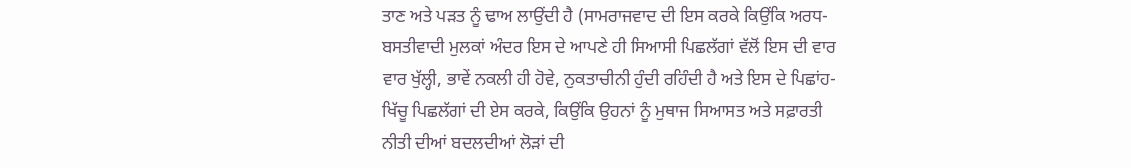ਤਾਣ ਅਤੇ ਪੜਤ ਨੂੰ ਢਾਅ ਲਾਉਂਦੀ ਹੈ (ਸਾਮਰਾਜਵਾਦ ਦੀ ਇਸ ਕਰਕੇ ਕਿਉਂਕਿ ਅਰਧ-ਬਸਤੀਵਾਦੀ ਮੁਲਕਾਂ ਅੰਦਰ ਇਸ ਦੇ ਆਪਣੇ ਹੀ ਸਿਆਸੀ ਪਿਛਲੱਗਾਂ ਵੱਲੋਂ ਇਸ ਦੀ ਵਾਰ ਵਾਰ ਖੁੱਲ੍ਹੀ, ਭਾਵੇਂ ਨਕਲੀ ਹੀ ਹੋਵੇ, ਨੁਕਤਾਚੀਨੀ ਹੁੰਦੀ ਰਹਿੰਦੀ ਹੈ ਅਤੇ ਇਸ ਦੇ ਪਿਛਾਂਹ-ਖਿੱਚੂ ਪਿਛਲੱਗਾਂ ਦੀ ਏਸ ਕਰਕੇ, ਕਿਉਂਕਿ ਉਹਨਾਂ ਨੂੰ ਮੁਥਾਜ ਸਿਆਸਤ ਅਤੇ ਸਫ਼ਾਰਤੀ ਨੀਤੀ ਦੀਆਂ ਬਦਲਦੀਆਂ ਲੋੜਾਂ ਦੀ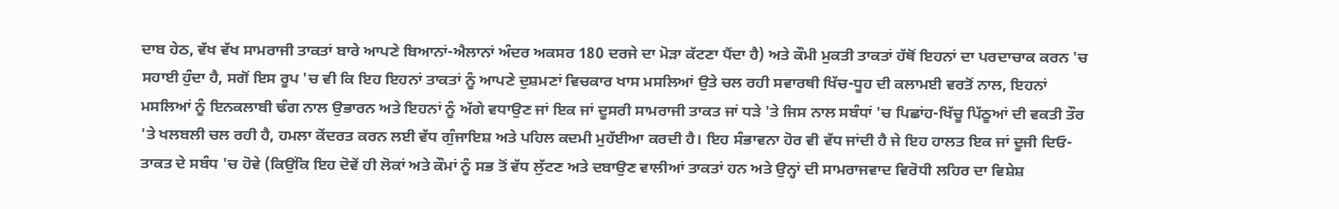ਦਾਬ ਹੇਠ, ਵੱਖ ਵੱਖ ਸਾਮਰਾਜੀ ਤਾਕਤਾਂ ਬਾਰੇ ਆਪਣੇ ਬਿਆਨਾਂ-ਐਲਾਨਾਂ ਅੰਦਰ ਅਕਸਰ 180 ਦਰਜੇ ਦਾ ਮੋੜਾ ਕੱਟਣਾ ਪੈਂਦਾ ਹੈ) ਅਤੇ ਕੌਮੀ ਮੁਕਤੀ ਤਾਕਤਾਂ ਹੱਥੋਂ ਇਹਨਾਂ ਦਾ ਪਰਦਾਚਾਕ ਕਰਨ 'ਚ ਸਹਾਈ ਹੁੰਦਾ ਹੈ, ਸਗੋਂ ਇਸ ਰੂਪ 'ਚ ਵੀ ਕਿ ਇਹ ਇਹਨਾਂ ਤਾਕਤਾਂ ਨੂੰ ਆਪਣੇ ਦੁਸ਼ਮਣਾਂ ਵਿਚਕਾਰ ਖਾਸ ਮਸਲਿਆਂ ਉਤੇ ਚਲ ਰਹੀ ਸਵਾਰਥੀ ਖਿੱਚ-ਧੂਹ ਦੀ ਕਲਾਮਈ ਵਰਤੋਂ ਨਾਲ, ਇਹਨਾਂ ਮਸਲਿਆਂ ਨੂੰ ਇਨਕਲਾਬੀ ਢੰਗ ਨਾਲ ਉਭਾਰਨ ਅਤੇ ਇਹਨਾਂ ਨੂੰ ਅੱਗੇ ਵਧਾਉਣ ਜਾਂ ਇਕ ਜਾਂ ਦੂਸਰੀ ਸਾਮਰਾਜੀ ਤਾਕਤ ਜਾਂ ਧੜੇ 'ਤੇ ਜਿਸ ਨਾਲ ਸਬੰਧਾਂ 'ਚ ਪਿਛਾਂਹ-ਖਿੱਚੂ ਪਿੱਠੂਆਂ ਦੀ ਵਕਤੀ ਤੌਰ 'ਤੇ ਖਲਬਲੀ ਚਲ ਰਹੀ ਹੈ, ਹਮਲਾ ਕੇਂਦਰਤ ਕਰਨ ਲਈ ਵੱਧ ਗੁੰਜਾਇਸ਼ ਅਤੇ ਪਹਿਲ ਕਦਮੀ ਮੁਹੱਈਆ ਕਰਦੀ ਹੈ। ਇਹ ਸੰਭਾਵਨਾ ਹੋਰ ਵੀ ਵੱਧ ਜਾਂਦੀ ਹੈ ਜੇ ਇਹ ਹਾਲਤ ਇਕ ਜਾਂ ਦੂਜੀ ਦਿਓ-ਤਾਕਤ ਦੇ ਸਬੰਧ 'ਚ ਹੋਵੇ (ਕਿਉਂਕਿ ਇਹ ਦੋਵੇਂ ਹੀ ਲੋਕਾਂ ਅਤੇ ਕੌਮਾਂ ਨੂੰ ਸਭ ਤੋਂ ਵੱਧ ਲੁੱਟਣ ਅਤੇ ਦਬਾਉਣ ਵਾਲੀਆਂ ਤਾਕਤਾਂ ਹਨ ਅਤੇ ਉਨ੍ਹਾਂ ਦੀ ਸਾਮਰਾਜਵਾਦ ਵਿਰੋਧੀ ਲਹਿਰ ਦਾ ਵਿਸ਼ੇਸ਼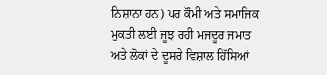ਨਿਸ਼ਾਨਾ ਹਨ) ਪਰ ਕੌਮੀ ਅਤੇ ਸਮਾਜਿਕ ਮੁਕਤੀ ਲਈ ਜੂਝ ਰਹੀ ਮਜਦੂਰ ਜਮਾਤ ਅਤੇ ਲੋਕਾਂ ਦੇ ਦੂਸਰੇ ਵਿਸ਼ਾਲ ਹਿੱਸਿਆਂ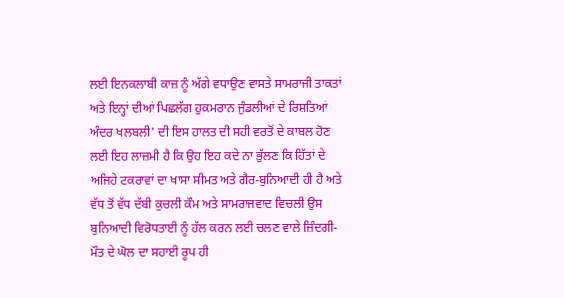ਲਈ ਇਨਕਲਾਬੀ ਕਾਜ਼ ਨੂੰ ਅੱਗੇ ਵਧਾਉਣ ਵਾਸਤੇ ਸਾਮਰਾਜੀ ਤਾਕਤਾਂ ਅਤੇ ਇਨ੍ਹਾਂ ਦੀਆਂ ਪਿਛਲੱਗ ਹੁਕਮਰਾਨ ਜੁੰਡਲੀਆਂ ਦੇ ਰਿਸ਼ਤਿਆਂ ਅੰਦਰ ਖਲਬਲੀ' ਦੀ ਇਸ ਹਾਲਤ ਦੀ ਸਹੀ ਵਰਤੋਂ ਦੇ ਕਾਬਲ ਹੋਣ ਲਈ ਇਹ ਲਾਜ਼ਮੀ ਹੈ ਕਿ ਉਹ ਇਹ ਕਦੇ ਨਾ ਭੁੱਲਣ ਕਿ ਹਿੱਤਾਂ ਦੇ ਅਜਿਹੇ ਟਕਰਾਵਾਂ ਦਾ ਖਾਸਾ ਸੀਮਤ ਅਤੇ ਗੈਰ-ਬੁਨਿਆਦੀ ਹੀ ਹੈ ਅਤੇ ਵੱਧ ਤੋਂ ਵੱਧ ਦੱਬੀ ਕੁਚਲੀ ਕੌਮ ਅਤੇ ਸਾਮਰਾਜਵਾਦ ਵਿਚਲੀ ਉਸ ਬੁਨਿਆਦੀ ਵਿਰੋਧਤਾਈ ਨੂੰ ਹੱਲ ਕਰਨ ਲਈ ਚਲਣ ਵਾਲੇ ਜ਼ਿੰਦਗੀ-ਮੌਤ ਦੇ ਘੋਲ ਦਾ ਸਹਾਈ ਰੂਪ ਹੀ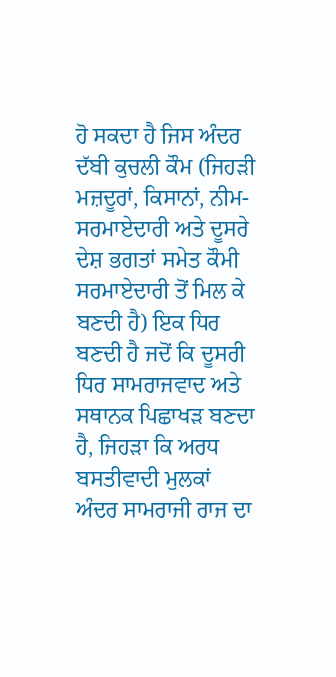ਹੋ ਸਕਦਾ ਹੈ ਜਿਸ ਅੰਦਰ ਦੱਬੀ ਕੁਚਲੀ ਕੌਮ (ਜਿਹੜੀ ਮਜ਼ਦੂਰਾਂ, ਕਿਸਾਨਾਂ, ਨੀਮ-ਸਰਮਾਏਦਾਰੀ ਅਤੇ ਦੂਸਰੇ ਦੇਸ਼ ਭਗਤਾਂ ਸਮੇਤ ਕੌਮੀ ਸਰਮਾਏਦਾਰੀ ਤੋਂ ਮਿਲ ਕੇ ਬਣਦੀ ਹੈ) ਇਕ ਧਿਰ ਬਣਦੀ ਹੈ ਜਦੋਂ ਕਿ ਦੂਸਰੀ ਧਿਰ ਸਾਮਰਾਜਵਾਦ ਅਤੇ ਸਥਾਨਕ ਪਿਛਾਖੜ ਬਣਦਾ ਹੈ, ਜਿਹੜਾ ਕਿ ਅਰਧ ਬਸਤੀਵਾਦੀ ਮੁਲਕਾਂ ਅੰਦਰ ਸਾਮਰਾਜੀ ਰਾਜ ਦਾ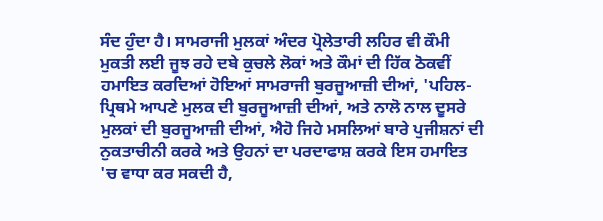ਸੰਦ ਹੁੰਦਾ ਹੈ। ਸਾਮਰਾਜੀ ਮੁਲਕਾਂ ਅੰਦਰ ਪ੍ਰੋਲੇਤਾਰੀ ਲਹਿਰ ਵੀ ਕੌਮੀ ਮੁਕਤੀ ਲਈ ਜੂਝ ਰਹੇ ਦਬੇ ਕੁਚਲੇ ਲੋਕਾਂ ਅਤੇ ਕੌਮਾਂ ਦੀ ਹਿੱਕ ਠੋਕਵੀਂ ਹਮਾਇਤ ਕਰਦਿਆਂ ਹੋਇਆਂ ਸਾਮਰਾਜੀ ਬੁਰਜੂਆਜ਼ੀ ਦੀਆਂ, 'ਪਹਿਲ-ਪ੍ਰਿਥਮੇ ਆਪਣੇ ਮੁਲਕ ਦੀ ਬੁਰਜੂਆਜ਼ੀ ਦੀਆਂ, ਅਤੇ ਨਾਲੋ ਨਾਲ ਦੂਸਰੇ ਮੁਲਕਾਂ ਦੀ ਬੁਰਜੂਆਜ਼ੀ ਦੀਆਂ, ਐਹੋ ਜਿਹੇ ਮਸਲਿਆਂ ਬਾਰੇ ਪੁਜੀਸ਼ਨਾਂ ਦੀ ਨੁਕਤਾਚੀਨੀ ਕਰਕੇ ਅਤੇ ਉਹਨਾਂ ਦਾ ਪਰਦਾਫਾਸ਼ ਕਰਕੇ ਇਸ ਹਮਾਇਤ 'ਚ ਵਾਧਾ ਕਰ ਸਕਦੀ ਹੈ,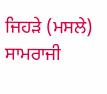ਜਿਹੜੇ (ਮਸਲੇ) ਸਾਮਰਾਜੀ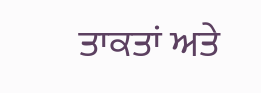ਤਾਕਤਾਂ ਅਤੇ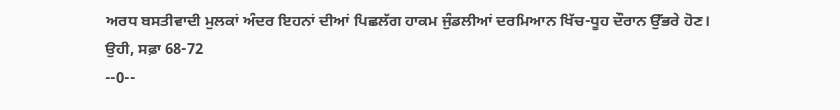ਅਰਧ ਬਸਤੀਵਾਦੀ ਮੁਲਕਾਂ ਅੰਦਰ ਇਹਨਾਂ ਦੀਆਂ ਪਿਛਲੱਗ ਹਾਕਮ ਜੁੰਡਲੀਆਂ ਦਰਮਿਆਨ ਖਿੱਚ-ਧੂਹ ਦੌਰਾਨ ਉੱਭਰੇ ਹੋਣ।
ਉਹੀ, ਸਫ਼ਾ 68-72
--0--